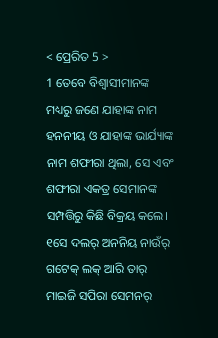< ପ୍ରେରିତ 5 >
1 ତେବେ ବିଶ୍ୱାସୀମାନଙ୍କ ମଧ୍ୟରୁ ଜଣେ ଯାହାଙ୍କ ନାମ ହନନୀୟ ଓ ଯାହାଙ୍କ ଭାର୍ଯ୍ୟାଙ୍କ ନାମ ଶଫୀରା ଥିଲା, ସେ ଏବଂ ଶଫୀରା ଏକତ୍ର ସେମାନଙ୍କ ସମ୍ପତ୍ତିରୁ କିଛି ବିକ୍ରୟ କଲେ।
୧ସେ ଦଲର୍ ଅନନିୟ ନାଉଁର୍ ଗଟେକ୍ ଲକ୍ ଆରି ତାର୍ ମାଇଜି ସପିରା ସେମନର୍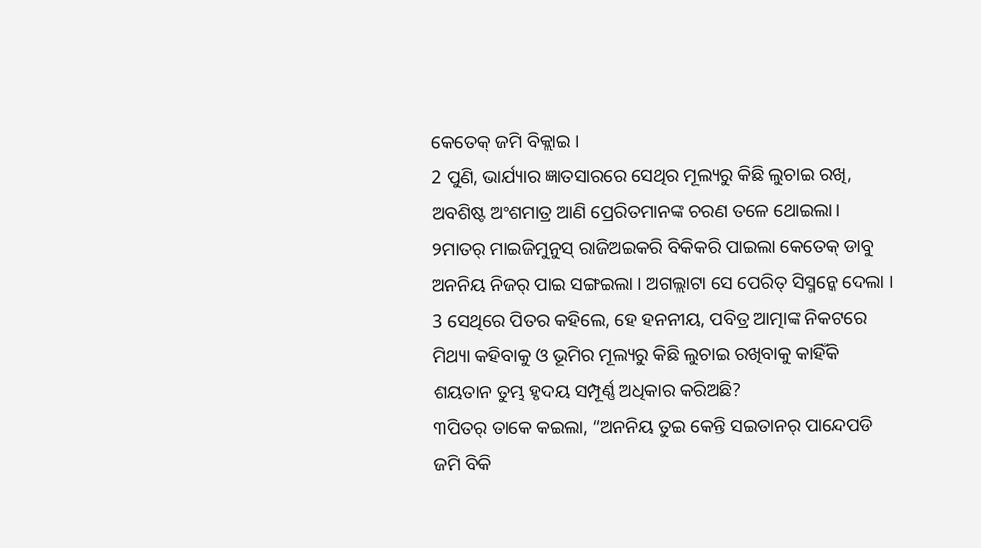କେତେକ୍ ଜମି ବିକ୍ଲାଇ ।
2 ପୁଣି, ଭାର୍ଯ୍ୟାର ଜ୍ଞାତସାରରେ ସେଥିର ମୂଲ୍ୟରୁ କିଛି ଲୁଚାଇ ରଖି, ଅବଶିଷ୍ଟ ଅଂଶମାତ୍ର ଆଣି ପ୍ରେରିତମାନଙ୍କ ଚରଣ ତଳେ ଥୋଇଲା।
୨ମାତର୍ ମାଇଜିମୁନୁସ୍ ରାଜିଅଇକରି ବିକିକରି ପାଇଲା କେତେକ୍ ଡାବୁ ଅନନିୟ ନିଜର୍ ପାଇ ସଙ୍ଗଇଲା । ଅଗଲ୍ଲାଟା ସେ ପେରିତ୍ ସିସ୍ମନ୍କେ ଦେଲା ।
3 ସେଥିରେ ପିତର କହିଲେ, ହେ ହନନୀୟ, ପବିତ୍ର ଆତ୍ମାଙ୍କ ନିକଟରେ ମିଥ୍ୟା କହିବାକୁ ଓ ଭୂମିର ମୂଲ୍ୟରୁ କିଛି ଲୁଚାଇ ରଖିବାକୁ କାହିଁକି ଶୟତାନ ତୁମ୍ଭ ହୃଦୟ ସମ୍ପୂର୍ଣ୍ଣ ଅଧିକାର କରିଅଛି?
୩ପିତର୍ ତାକେ କଇଲା, “ଅନନିୟ ତୁଇ କେନ୍ତି ସଇତାନର୍ ପାନ୍ଦେପଡି ଜମି ବିକି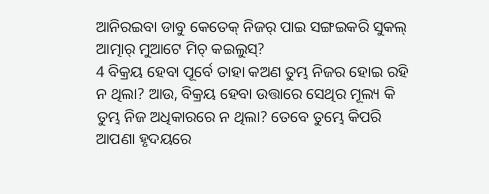ଆନିରଇବା ଡାବୁ କେତେକ୍ ନିଜର୍ ପାଇ ସଙ୍ଗଇକରି ସୁକଲ୍ ଆତ୍ମାର୍ ମୁଆଟେ ମିଚ୍ କଇଲୁସ୍?
4 ବିକ୍ରୟ ହେବା ପୂର୍ବେ ତାହା କଅଣ ତୁମ୍ଭ ନିଜର ହୋଇ ରହି ନ ଥିଲା? ଆଉ, ବିକ୍ରୟ ହେବା ଉତ୍ତାରେ ସେଥିର ମୂଲ୍ୟ କି ତୁମ୍ଭ ନିଜ ଅଧିକାରରେ ନ ଥିଲା? ତେବେ ତୁମ୍ଭେ କିପରି ଆପଣା ହୃଦୟରେ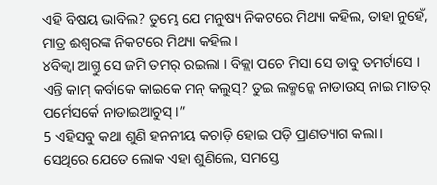ଏହି ବିଷୟ ଭାବିଲ? ତୁମ୍ଭେ ଯେ ମନୁଷ୍ୟ ନିକଟରେ ମିଥ୍ୟା କହିଲ, ତାହା ନୁହେଁ, ମାତ୍ର ଈଶ୍ବରଙ୍କ ନିକଟରେ ମିଥ୍ୟା କହିଲ।
୪ବିକ୍ବା ଆଗ୍ତୁ ସେ ଜମି ତମର୍ ରଇଲା । ବିକ୍ଲା ପଚେ ମିସା ସେ ଡାବୁ ତମର୍ଟାସେ । ଏନ୍ତି କାମ୍ କର୍ବାକେ କାଇକେ ମନ୍ କଲୁସ୍? ତୁଇ ଲକ୍ମନ୍କେ ନାଡାଉସ୍ ନାଇ ମାତର୍ ପର୍ମେସର୍କେ ନାଡାଇଆଚୁସ୍ ।”
5 ଏହିସବୁ କଥା ଶୁଣି ହନନୀୟ କଚାଡ଼ି ହୋଇ ପଡ଼ି ପ୍ରାଣତ୍ୟାଗ କଲା। ସେଥିରେ ଯେତେ ଲୋକ ଏହା ଶୁଣିଲେ, ସମସ୍ତେ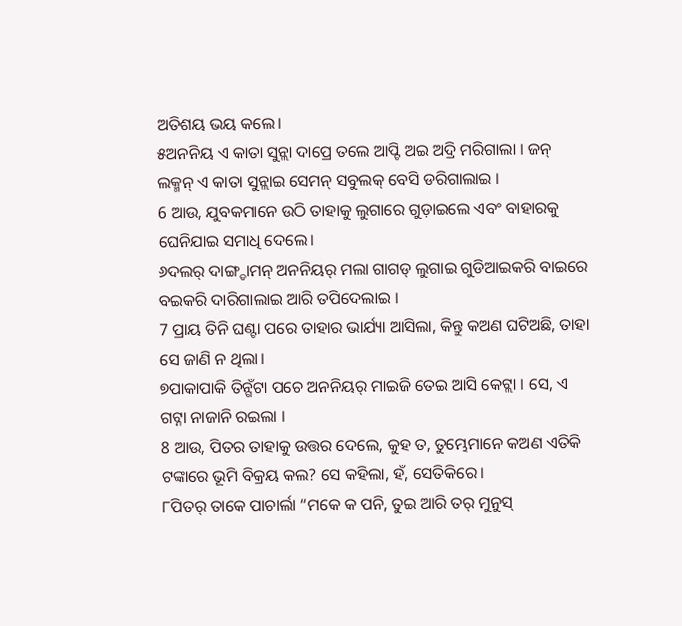ଅତିଶୟ ଭୟ କଲେ।
୫ଅନନିୟ ଏ କାତା ସୁନ୍ଲା ଦାପ୍ରେ ତଲେ ଆପ୍ଟି ଅଇ ଅଦ୍ରି ମରିଗାଲା । ଜନ୍ ଲକ୍ମନ୍ ଏ କାତା ସୁନ୍ଲାଇ ସେମନ୍ ସବୁଲକ୍ ବେସି ଡରିଗାଲାଇ ।
6 ଆଉ, ଯୁବକମାନେ ଉଠି ତାହାକୁ ଲୁଗାରେ ଗୁଡ଼ାଇଲେ ଏବଂ ବାହାରକୁ ଘେନିଯାଇ ସମାଧି ଦେଲେ।
୬ଦଲର୍ ଦାଙ୍ଗ୍ଡାମନ୍ ଅନନିୟର୍ ମଲା ଗାଗଡ୍ ଲୁଗାଇ ଗୁଡିଆଇକରି ବାଇରେ ବଇକରି ଦାରିଗାଲାଇ ଆରି ତପିଦେଲାଇ ।
7 ପ୍ରାୟ ତିନି ଘଣ୍ଟା ପରେ ତାହାର ଭାର୍ଯ୍ୟା ଆସିଲା, କିନ୍ତୁ କଅଣ ଘଟିଅଛି, ତାହା ସେ ଜାଣି ନ ଥିଲା।
୭ପାକାପାକି ତିନ୍ଗଁଟା ପଚେ ଅନନିୟର୍ ମାଇଜି ତେଇ ଆସି କେଟ୍ଲା । ସେ, ଏ ଗଟ୍ନା ନାଜାନି ରଇଲା ।
8 ଆଉ, ପିତର ତାହାକୁ ଉତ୍ତର ଦେଲେ, କୁହ ତ, ତୁମ୍ଭେମାନେ କଅଣ ଏତିକି ଟଙ୍କାରେ ଭୂମି ବିକ୍ରୟ କଲ? ସେ କହିଲା, ହଁ, ସେତିକିରେ।
୮ପିତର୍ ତାକେ ପାଚାର୍ଲା “ମକେ କ ପନି, ତୁଇ ଆରି ତର୍ ମୁନୁସ୍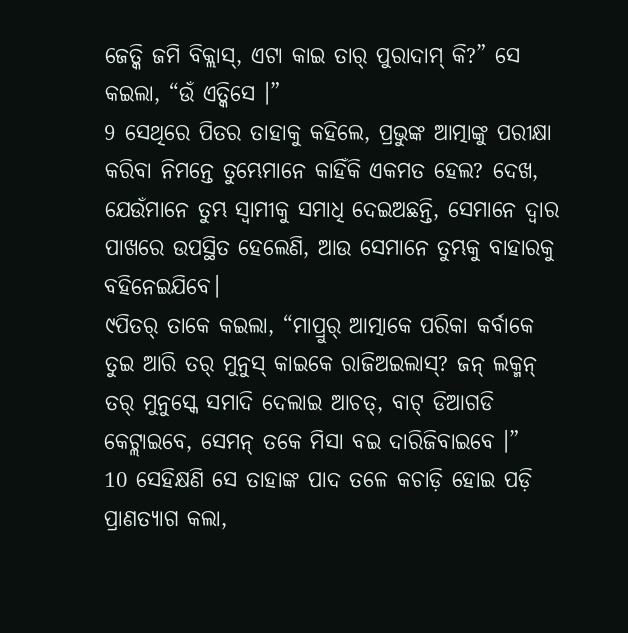ଜେତ୍କି ଜମି ବିକ୍ଲାସ୍, ଏଟା କାଇ ତାର୍ ପୁରାଦାମ୍ କି?” ସେ କଇଲା, “ଉଁ ଏତ୍କିସେ ।”
9 ସେଥିରେ ପିତର ତାହାକୁ କହିଲେ, ପ୍ରଭୁଙ୍କ ଆତ୍ମାଙ୍କୁ ପରୀକ୍ଷା କରିବା ନିମନ୍ତେ ତୁମ୍ଭେମାନେ କାହିଁକି ଏକମତ ହେଲ? ଦେଖ, ଯେଉଁମାନେ ତୁମ୍ଭ ସ୍ୱାମୀକୁ ସମାଧି ଦେଇଅଛନ୍ତି, ସେମାନେ ଦ୍ୱାର ପାଖରେ ଉପସ୍ଥିତ ହେଲେଣି, ଆଉ ସେମାନେ ତୁମ୍ଭକୁ ବାହାରକୁ ବହିନେଇଯିବେ।
୯ପିତର୍ ତାକେ କଇଲା, “ମାପ୍ରୁର୍ ଆତ୍ମାକେ ପରିକା କର୍ବାକେ ତୁଇ ଆରି ତର୍ ମୁନୁସ୍ କାଇକେ ରାଜିଅଇଲାସ୍? ଜନ୍ ଲକ୍ମନ୍ ତର୍ ମୁନୁସ୍କେ ସମାଦି ଦେଲାଇ ଆଚତ୍, ବାଟ୍ ଡିଆଗଡି କେଟ୍ଲାଇବେ, ସେମନ୍ ତକେ ମିସା ବଇ ଦାରିଜିବାଇବେ ।”
10 ସେହିକ୍ଷଣି ସେ ତାହାଙ୍କ ପାଦ ତଳେ କଚାଡ଼ି ହୋଇ ପଡ଼ି ପ୍ରାଣତ୍ୟାଗ କଲା,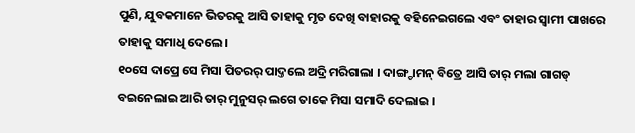ପୁଣି, ଯୁବକମାନେ ଭିତରକୁ ଆସି ତାହାକୁ ମୃତ ଦେଖି ବାହାରକୁ ବହିନେଇଗଲେ ଏବଂ ତାହାର ସ୍ୱାମୀ ପାଖରେ ତାହାକୁ ସମାଧି ଦେଲେ।
୧୦ସେ ଦାପ୍ରେ ସେ ମିସା ପିତରର୍ ପାଦ୍ତଲେ ଅଦ୍ରି ମରିଗାଲା । ଦାଙ୍ଗ୍ଡାମନ୍ ବିତ୍ରେ ଆସି ତାର୍ ମଲା ଗାଗଡ୍ ବଇନେଲାଇ ଆରି ତାର୍ ମୁନୁସର୍ ଲଗେ ତାକେ ମିସା ସମାଦି ଦେଲାଇ ।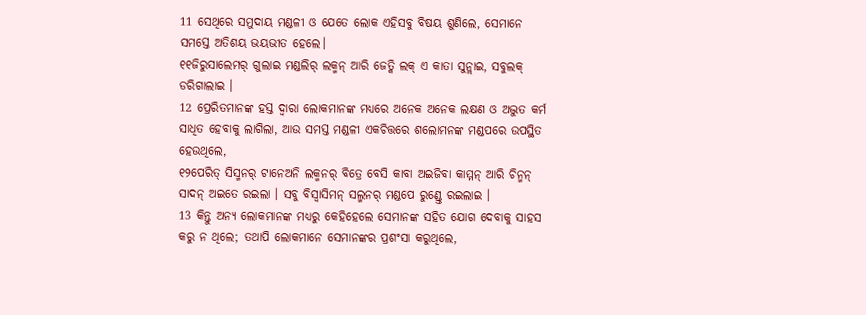11 ସେଥିରେ ସମୁଦାୟ ମଣ୍ଡଳୀ ଓ ଯେତେ ଲୋକ ଏହିସବୁ ବିଷୟ ଶୁଣିଲେ, ସେମାନେ ସମସ୍ତେ ଅତିଶୟ ଭୟଭୀତ ହେଲେ।
୧୧ଜିରୁସାଲେମର୍ ଗୁଲାଇ ମଣ୍ଡଲିର୍ ଲକ୍ମନ୍ ଆରି ଜେତ୍କି ଲକ୍ ଏ କାତା ସୁନ୍ଲାଇ, ସବୁଲକ୍ ଡରିଗାଲାଇ ।
12 ପ୍ରେରିତମାନଙ୍କ ହସ୍ତ ଦ୍ୱାରା ଲୋକମାନଙ୍କ ମଧ୍ୟରେ ଅନେକ ଅନେକ ଲକ୍ଷଣ ଓ ଅଦ୍ଭୁତ କର୍ମ ସାଧିତ ହେବାକୁ ଲାଗିଲା, ଆଉ ସମସ୍ତ ମଣ୍ଡଳୀ ଏକଚିତ୍ତରେ ଶଲୋମନଙ୍କ ମଣ୍ଡପରେ ଉପସ୍ଥିତ ହେଉଥିଲେ,
୧୨ପେରିତ୍ ସିସ୍ମନର୍ ଟାନେଅନି ଲକ୍ମନର୍ ବିତ୍ରେ ବେସି କାବା ଅଇଜିବା କାମ୍ମନ୍ ଆରି ଚିନ୍ମନ୍ ସାଦନ୍ ଅଇତେ ରଇଲା । ସବୁ ବିସ୍ବାସିମନ୍ ସଲ୍ମନର୍ ମଣ୍ଡପେ ରୁଣ୍ଡ୍ତେ ରଇଲାଇ ।
13 କିନ୍ତୁ ଅନ୍ୟ ଲୋକମାନଙ୍କ ମଧ୍ୟରୁ କେହିହେଲେ ସେମାନଙ୍କ ସହିତ ଯୋଗ ଦେବାକୁ ସାହସ କରୁ ନ ଥିଲେ; ତଥାପି ଲୋକମାନେ ସେମାନଙ୍କର ପ୍ରଶଂସା କରୁଥିଲେ,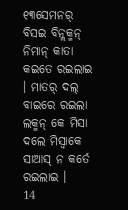୧୩ସେମନର୍ ବିସଇ ବିନ୍ଲକ୍ମନ୍ ନିମାନ୍ କାତା କଇତେ ରଇଲାଇ । ମାତର୍ ଦଲ୍ ବାଇରେ ରଇଲା ଲକ୍ମନ୍ କେ ମିସା ଦଲେ ମିସ୍ବାକେ ସାଆସ୍ ନ କର୍ତେ ରଇଲାଇ ।
14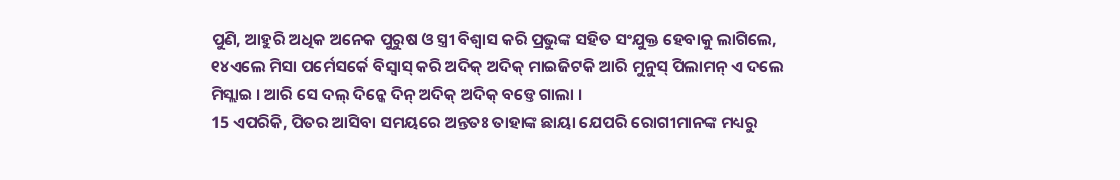ପୁଣି, ଆହୁରି ଅଧିକ ଅନେକ ପୁରୁଷ ଓ ସ୍ତ୍ରୀ ବିଶ୍ୱାସ କରି ପ୍ରଭୁଙ୍କ ସହିତ ସଂଯୁକ୍ତ ହେବାକୁ ଲାଗିଲେ,
୧୪ଏଲେ ମିସା ପର୍ମେସର୍କେ ବିସ୍ବାସ୍ କରି ଅଦିକ୍ ଅଦିକ୍ ମାଇଜିଟକି ଆରି ମୁନୁସ୍ ପିଲାମନ୍ ଏ ଦଲେ ମିସ୍ଲାଇ । ଆରି ସେ ଦଲ୍ ଦିନ୍କେ ଦିନ୍ ଅଦିକ୍ ଅଦିକ୍ ବଡ୍ତେ ଗାଲା ।
15 ଏପରିକି, ପିତର ଆସିବା ସମୟରେ ଅନ୍ତତଃ ତାହାଙ୍କ ଛାୟା ଯେପରି ରୋଗୀମାନଙ୍କ ମଧ୍ୟରୁ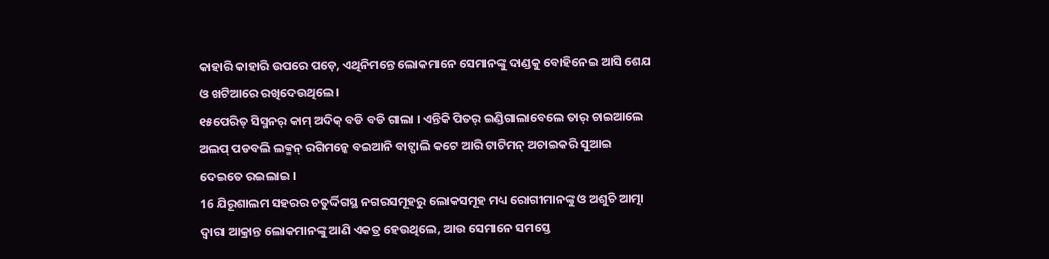କାହାରି କାହାରି ଉପରେ ପଡ଼େ, ଏଥିନିମନ୍ତେ ଲୋକମାନେ ସେମାନଙ୍କୁ ଦାଣ୍ଡକୁ ବୋହିନେଇ ଆସି ଶେଯ ଓ ଖଟିଆରେ ରଖିଦେଉଥିଲେ।
୧୫ପେରିତ୍ ସିସ୍ମନର୍ କାମ୍ ଅଦିକ୍ ବଡି ବଡି ଗାଲା । ଏନ୍ତିକି ପିତର୍ ଇଣ୍ଡିଗାଲାବେଲେ ତାର୍ ଚାଇଆଲେ ଅଲପ୍ ପଡବଲି ଲକ୍ମନ୍ ରଗିମନ୍କେ ବଇଆନି ବାଟ୍ପାଲି କଟେ ଆରି ଟାଟିମନ୍ ଅଚାଇକରି ସୁଆଇ ଦେଇତେ ରଇଲାଇ ।
16 ଯିରୂଶାଲମ ସହରର ଚତୁର୍ଦ୍ଦିଗସ୍ଥ ନଗରସମୂହରୁ ଲୋକସମୂହ ମଧ୍ୟ ରୋଗୀମାନଙ୍କୁ ଓ ଅଶୁଚି ଆତ୍ମା ଦ୍ୱାରା ଆକ୍ରାନ୍ତ ଲୋକମାନଙ୍କୁ ଆଣି ଏକତ୍ର ହେଉଥିଲେ, ଆଉ ସେମାନେ ସମସ୍ତେ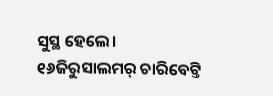ସୁସ୍ଥ ହେଲେ।
୧୬ଜିରୁସାଲମର୍ ଚାରିବେଟ୍ତି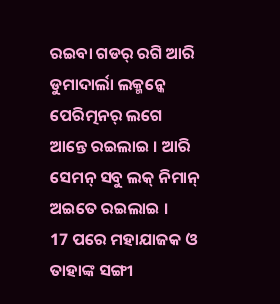ରଇବା ଗଡର୍ ରଗି ଆରି ଡୁମାଦାର୍ଲା ଲକ୍ମନ୍କେ ପେରିତ୍ମନର୍ ଲଗେ ଆନ୍ତେ ରଇଲାଇ । ଆରି ସେମନ୍ ସବୁ ଲକ୍ ନିମାନ୍ ଅଇତେ ରଇଲାଇ ।
17 ପରେ ମହାଯାଜକ ଓ ତାହାଙ୍କ ସଙ୍ଗୀ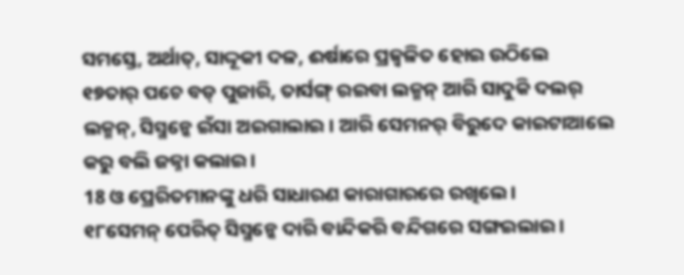ସମସ୍ତେ, ଅର୍ଥାତ୍, ସାଦ୍ଦୂକୀ ଦଳ, ଈର୍ଷାରେ ପ୍ରଜ୍ୱଳିତ ହୋଇ ଉଠିଲେ
୧୭ତାର୍ ପଚେ ବଡ୍ ପୁଜାରି, ତାର୍ସଙ୍ଗ୍ ରଇବା ଲକ୍ମନ୍ ଆରି ସାଦୁକି ଦଲର୍ ଲକ୍ମନ୍, ସିସ୍ମନ୍କେ ଇଁସା ଅଇଗାଲାଇ । ଆରି ସେମନର୍ ବିରୁଦେ କାଇଟାଆଲେ କରୁ ବଲି ଜଜ୍ନା କଲାଇ ।
18 ଓ ପ୍ରେରିତମାନଙ୍କୁ ଧରି ସାଧାରଣ କାରାଗାରରେ ରଖିଲେ।
୧୮ସେମନ୍ ପେରିତ୍ ସିସ୍ମନ୍କେ ଦାରି ବାନ୍ଦିକରି ବନ୍ଦିଗରେ ସଙ୍ଗଇଲାଇ ।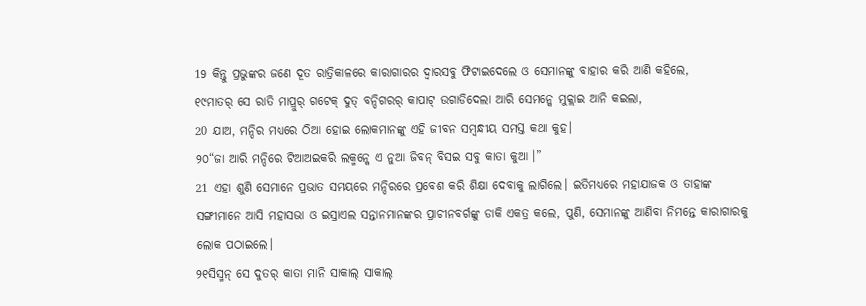19 କିନ୍ତୁ ପ୍ରଭୁଙ୍କର ଜଣେ ଦୂତ ରାତ୍ରିକାଳରେ କାରାଗାରର ଦ୍ୱାରସବୁ ଫିଟାଇଦେଲେ ଓ ସେମାନଙ୍କୁ ବାହାର କରି ଆଣି କହିଲେ,
୧୯ମାତର୍ ସେ ରାତି ମାପ୍ରୁର୍ ଗଟେକ୍ ଦୁତ୍ ବନ୍ଦିଗରର୍ କାପାଟ୍ ଉଗାଡିଦେଲା ଆରି ସେମନ୍କେ ମୁକ୍ଲାଇ ଆନି କଇଲା,
20 ଯାଅ, ମନ୍ଦିର ମଧ୍ୟରେ ଠିଆ ହୋଇ ଲୋକମାନଙ୍କୁ ଏହି ଜୀବନ ସମ୍ବନ୍ଧୀୟ ସମସ୍ତ କଥା କୁହ।
୨୦“ଜା ଆରି ମନ୍ଦିରେ ଟିଆଅଇକରି ଲକ୍ମନ୍କେ ଏ ନୁଆ ଜିବନ୍ ବିସଇ ସବୁ କାତା କୁଆ ।”
21 ଏହା ଶୁଣି ସେମାନେ ପ୍ରଭାତ ସମୟରେ ମନ୍ଦିରରେ ପ୍ରବେଶ କରି ଶିକ୍ଷା ଦେବାକୁ ଲାଗିଲେ। ଇତିମଧ୍ୟରେ ମହାଯାଜକ ଓ ତାହାଙ୍କ ସଙ୍ଗୀମାନେ ଆସି ମହାସଭା ଓ ଇସ୍ରାଏଲ ସନ୍ତାନମାନଙ୍କର ପ୍ରାଚୀନବର୍ଗଙ୍କୁ ଡାକି ଏକତ୍ର କଲେ, ପୁଣି, ସେମାନଙ୍କୁ ଆଣିବା ନିମନ୍ତେ କାରାଗାରକୁ ଲୋକ ପଠାଇଲେ।
୨୧ସିସ୍ମନ୍ ସେ ଦୁତର୍ କାତା ମାନି ସାକାଲ୍ ସାକାଲ୍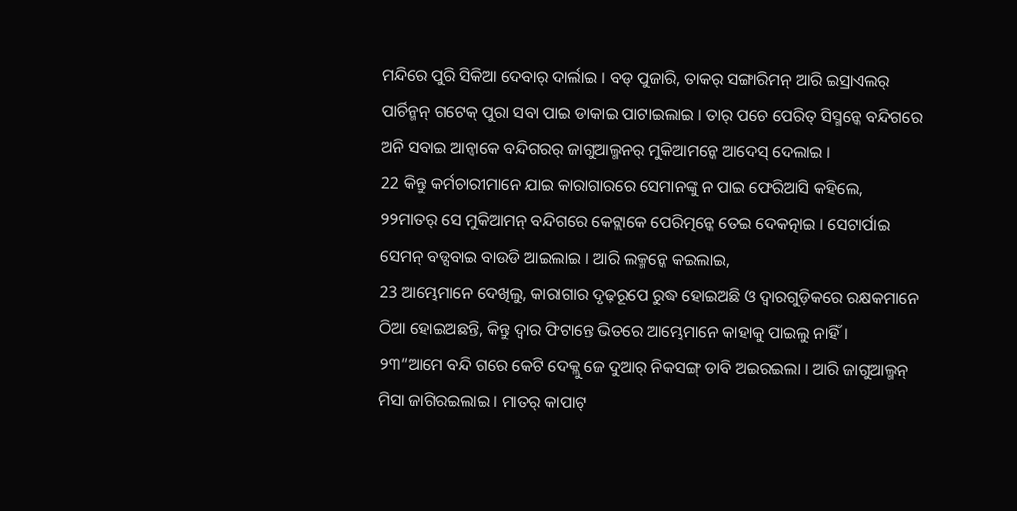ମନ୍ଦିରେ ପୁରି ସିକିଆ ଦେବାର୍ ଦାର୍ଲାଇ । ବଡ୍ ପୁଜାରି, ତାକର୍ ସଙ୍ଗାରିମନ୍ ଆରି ଇସ୍ରାଏଲର୍ ପାର୍ଚିନ୍ମନ୍ ଗଟେକ୍ ପୁରା ସବା ପାଇ ଡାକାଇ ପାଟାଇଲାଇ । ତାର୍ ପଚେ ପେରିତ୍ ସିସ୍ମନ୍କେ ବନ୍ଦିଗରେ ଅନି ସବାଇ ଆନ୍ବାକେ ବନ୍ଦିଗରର୍ ଜାଗୁଆଲ୍ମନର୍ ମୁକିଆମନ୍କେ ଆଦେସ୍ ଦେଲାଇ ।
22 କିନ୍ତୁ କର୍ମଚାରୀମାନେ ଯାଇ କାରାଗାରରେ ସେମାନଙ୍କୁ ନ ପାଇ ଫେରିଆସି କହିଲେ,
୨୨ମାତର୍ ସେ ମୁକିଆମନ୍ ବନ୍ଦିଗରେ କେଟ୍ଲାକେ ପେରିତ୍ମନ୍କେ ତେଇ ଦେକତ୍ନାଇ । ସେଟାର୍ପାଇ ସେମନ୍ ବଡ୍ସବାଇ ବାଉଡି ଆଇଲାଇ । ଆରି ଲକ୍ମନ୍କେ କଇଲାଇ,
23 ଆମ୍ଭେମାନେ ଦେଖିଲୁ, କାରାଗାର ଦୃଢ଼ରୂପେ ରୁଦ୍ଧ ହୋଇଅଛି ଓ ଦ୍ୱାରଗୁଡ଼ିକରେ ରକ୍ଷକମାନେ ଠିଆ ହୋଇଅଛନ୍ତି, କିନ୍ତୁ ଦ୍ୱାର ଫିଟାନ୍ତେ ଭିତରେ ଆମ୍ଭେମାନେ କାହାକୁ ପାଇଲୁ ନାହିଁ।
୨୩“ଆମେ ବନ୍ଦି ଗରେ କେଟି ଦେକ୍ଲୁ ଜେ ଦୁଆର୍ ନିକସଙ୍ଗ୍ ଡାବି ଅଇରଇଲା । ଆରି ଜାଗୁଆଲ୍ମନ୍ ମିସା ଜାଗିରଇଲାଇ । ମାତର୍ କାପାଟ୍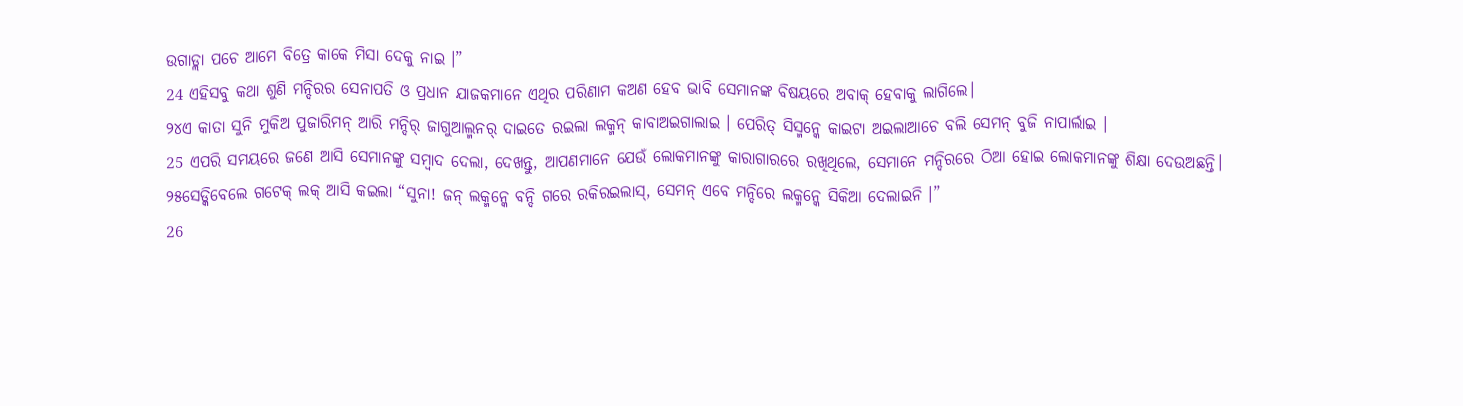ଉଗାଡ୍ଲା ପଚେ ଆମେ ବିତ୍ରେ କାକେ ମିସା ଦେକୁ ନାଇ ।”
24 ଏହିସବୁ କଥା ଶୁଣି ମନ୍ଦିରର ସେନାପତି ଓ ପ୍ରଧାନ ଯାଜକମାନେ ଏଥିର ପରିଣାମ କଅଣ ହେବ ଭାବି ସେମାନଙ୍କ ବିଷୟରେ ଅବାକ୍ ହେବାକୁ ଲାଗିଲେ।
୨୪ଏ କାତା ସୁନି ମୁକିଅ ପୁଜାରିମନ୍ ଆରି ମନ୍ଦିର୍ ଜାଗୁଆଲ୍ମନର୍ ଦାଇତେ ରଇଲା ଲକ୍ମନ୍ କାବାଅଇଗାଲାଇ । ପେରିତ୍ ସିସ୍ମନ୍କେ କାଇଟା ଅଇଲାଆଚେ ବଲି ସେମନ୍ ବୁଜି ନାପାର୍ଲାଇ ।
25 ଏପରି ସମୟରେ ଜଣେ ଆସି ସେମାନଙ୍କୁ ସମ୍ବାଦ ଦେଲା, ଦେଖନ୍ତୁ, ଆପଣମାନେ ଯେଉଁ ଲୋକମାନଙ୍କୁ କାରାଗାରରେ ରଖିଥିଲେ, ସେମାନେ ମନ୍ଦିରରେ ଠିଆ ହୋଇ ଲୋକମାନଙ୍କୁ ଶିକ୍ଷା ଦେଉଅଛନ୍ତି।
୨୫ସେଡ୍କିବେଲେ ଗଟେକ୍ ଲକ୍ ଆସି କଇଲା “ସୁନା! ଜନ୍ ଲକ୍ମନ୍କେ ବନ୍ଦି ଗରେ ରକିରଇଲାସ୍, ସେମନ୍ ଏବେ ମନ୍ଦିରେ ଲକ୍ମନ୍କେ ସିକିଆ ଦେଲାଇନି ।”
26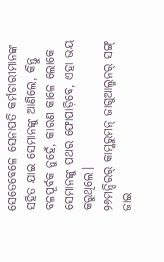ସେତେବେଳେ ସେନାପତି କର୍ମଚାରୀମାନଙ୍କ ସହିତ ଯାଇ ସେମାନଙ୍କୁ ଆଣିଲେ, କିନ୍ତୁ ବଳପୂର୍ବକ ନୁହେଁ, କାରଣ କାଳେ ଲୋକେ ସେମାନଙ୍କୁ ପଥର ଫୋପାଡ଼ିବେ, ଏହା ଭୟ କରୁଥିଲେ।
୨୬ମନ୍ଦିରର୍ କାମ୍କରୁମନ୍ ଜାଗୁଆଲ୍ମନର୍ ସଙ୍ଗ୍ ଜାଇ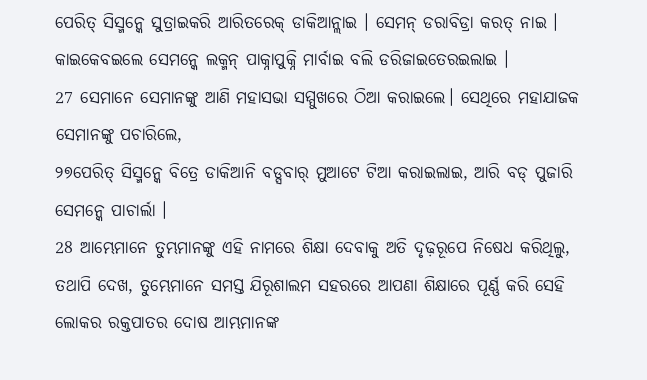ପେରିତ୍ ସିସ୍ମନ୍କେ ସୁତ୍ରାଇକରି ଆରିତରେକ୍ ଡାକିଆନ୍ଲାଇ । ସେମନ୍ ଡରାବିଡ୍ରା କରତ୍ ନାଇ । କାଇକେବଇଲେ ସେମନ୍କେ ଲକ୍ମନ୍ ପାକ୍ନାପୁକ୍ନି ମାର୍ବାଇ ବଲି ଡରିଜାଇତେରଇଲାଇ ।
27 ସେମାନେ ସେମାନଙ୍କୁ ଆଣି ମହାସଭା ସମ୍ମୁଖରେ ଠିଆ କରାଇଲେ। ସେଥିରେ ମହାଯାଜକ ସେମାନଙ୍କୁ ପଚାରିଲେ,
୨୭ପେରିତ୍ ସିସ୍ମନ୍କେ ବିତ୍ରେ ଡାକିଆନି ବଡ୍ସବାର୍ ମୁଆଟେ ଟିଆ କରାଇଲାଇ, ଆରି ବଡ୍ ପୁଜାରି ସେମନ୍କେ ପାଚାର୍ଲା ।
28 ଆମ୍ଭେମାନେ ତୁମ୍ଭମାନଙ୍କୁ ଏହି ନାମରେ ଶିକ୍ଷା ଦେବାକୁ ଅତି ଦୃଢ଼ରୂପେ ନିଷେଧ କରିଥିଲୁ, ତଥାପି ଦେଖ, ତୁମ୍ଭେମାନେ ସମସ୍ତ ଯିରୂଶାଲମ ସହରରେ ଆପଣା ଶିକ୍ଷାରେ ପୂର୍ଣ୍ଣ କରି ସେହି ଲୋକର ରକ୍ତପାତର ଦୋଷ ଆମ୍ଭମାନଙ୍କ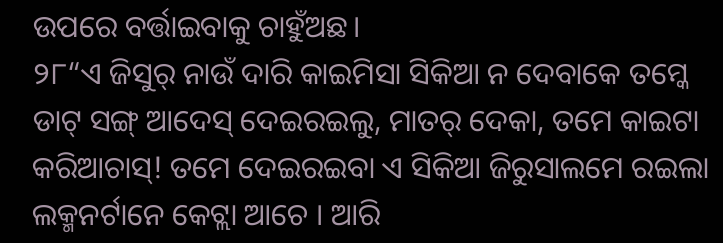ଉପରେ ବର୍ତ୍ତାଇବାକୁ ଚାହୁଁଅଛ।
୨୮“ଏ ଜିସୁର୍ ନାଉଁ ଦାରି କାଇମିସା ସିକିଆ ନ ଦେବାକେ ତମ୍କେ ଡାଟ୍ ସଙ୍ଗ୍ ଆଦେସ୍ ଦେଇରଇଲୁ, ମାତର୍ ଦେକା, ତମେ କାଇଟା କରିଆଚାସ୍! ତମେ ଦେଇରଇବା ଏ ସିକିଆ ଜିରୁସାଲମେ ରଇଲା ଲକ୍ମନର୍ଟାନେ କେଟ୍ଲା ଆଚେ । ଆରି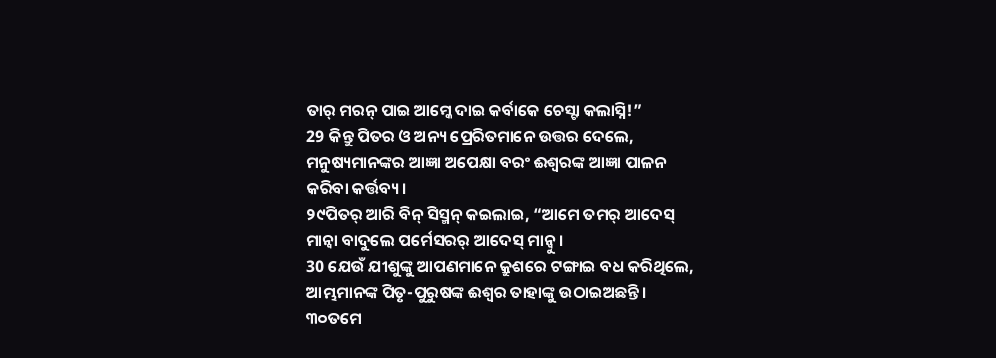ତାର୍ ମରନ୍ ପାଇ ଆମ୍କେ ଦାଇ କର୍ବାକେ ଚେସ୍ଟା କଲାସ୍ନି!”
29 କିନ୍ତୁ ପିତର ଓ ଅନ୍ୟ ପ୍ରେରିତମାନେ ଉତ୍ତର ଦେଲେ, ମନୁଷ୍ୟମାନଙ୍କର ଆଜ୍ଞା ଅପେକ୍ଷା ବରଂ ଈଶ୍ବରଙ୍କ ଆଜ୍ଞା ପାଳନ କରିବା କର୍ତ୍ତବ୍ୟ।
୨୯ପିତର୍ ଆରି ବିନ୍ ସିସ୍ମନ୍ କଇଲାଇ, “ଆମେ ତମର୍ ଆଦେସ୍ ମାନ୍ବା ବାଦୁଲେ ପର୍ମେସରର୍ ଆଦେସ୍ ମାନ୍ବୁ ।
30 ଯେଉଁ ଯୀଶୁଙ୍କୁ ଆପଣମାନେ କ୍ରୁଶରେ ଟଙ୍ଗାଇ ବଧ କରିଥିଲେ, ଆମ୍ଭମାନଙ୍କ ପିତୃ-ପୁରୁଷଙ୍କ ଈଶ୍ବର ତାହାଙ୍କୁ ଉଠାଇଅଛନ୍ତି।
୩୦ତମେ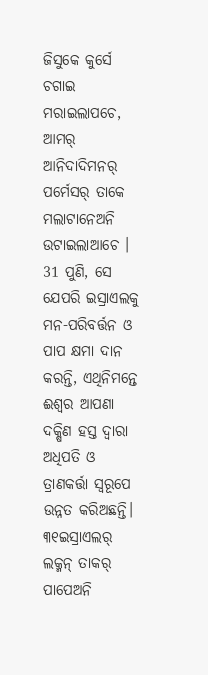ଜିସୁକେ କୁର୍ସେ ଚଗାଇ ମରାଇଲାପଚେ, ଆମର୍ ଆନିଦାଦିମନର୍ ପର୍ମେସର୍ ତାକେ ମଲାଟାନେଅନି ଉଟାଇଲାଆଚେ ।
31 ପୁଣି, ସେ ଯେପରି ଇସ୍ରାଏଲକୁ ମନ-ପରିବର୍ତ୍ତନ ଓ ପାପ କ୍ଷମା ଦାନ କରନ୍ତି, ଏଥିନିମନ୍ତେ ଈଶ୍ବର ଆପଣା ଦକ୍ଷିଣ ହସ୍ତ ଦ୍ୱାରା ଅଧିପତି ଓ ତ୍ରାଣକର୍ତ୍ତା ସ୍ୱରୂପେ ଉନ୍ନତ କରିଅଛନ୍ତି।
୩୧ଇସ୍ରାଏଲର୍ ଲକ୍ମନ୍ ତାକର୍ ପାପେଅନି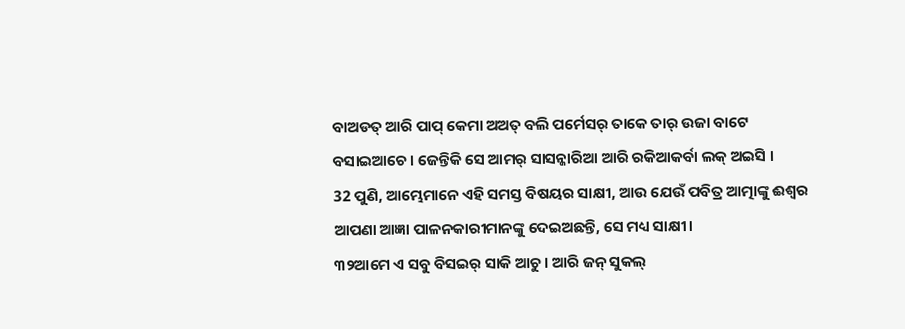ବାଅଡତ୍ ଆରି ପାପ୍ କେମା ଅଅତ୍ ବଲି ପର୍ମେସର୍ ତାକେ ତାର୍ ଉଜା ବାଟେ ବସାଇଆଚେ । ଜେନ୍ତିକି ସେ ଆମର୍ ସାସନ୍କାରିଆ ଆରି ରକିଆକର୍ବା ଲକ୍ ଅଇସି ।
32 ପୁଣି, ଆମ୍ଭେମାନେ ଏହି ସମସ୍ତ ବିଷୟର ସାକ୍ଷୀ, ଆଉ ଯେଉଁ ପବିତ୍ର ଆତ୍ମାଙ୍କୁ ଈଶ୍ବର ଆପଣା ଆଜ୍ଞା ପାଳନକାରୀମାନଙ୍କୁ ଦେଇଅଛନ୍ତି, ସେ ମଧ୍ୟ ସାକ୍ଷୀ।
୩୨ଆମେ ଏ ସବୁ ବିସଇର୍ ସାକି ଆଚୁ । ଆରି ଜନ୍ ସୁକଲ୍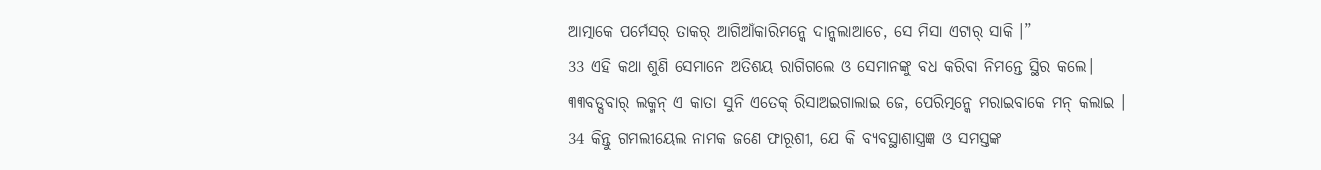ଆତ୍ମାକେ ପର୍ମେସର୍ ତାକର୍ ଆଗିଆଁକାରିମନ୍କେ ଦାନ୍କଲାଆଚେ, ସେ ମିସା ଏଟାର୍ ସାକି ।”
33 ଏହି କଥା ଶୁଣି ସେମାନେ ଅତିଶୟ ରାଗିଗଲେ ଓ ସେମାନଙ୍କୁ ବଧ କରିବା ନିମନ୍ତେ ସ୍ଥିର କଲେ।
୩୩ବଡ୍ସବାର୍ ଲକ୍ମନ୍ ଏ କାତା ସୁନି ଏତେକ୍ ରିସାଅଇଗାଲାଇ ଜେ, ପେରିତ୍ମନ୍କେ ମରାଇବାକେ ମନ୍ କଲାଇ ।
34 କିନ୍ତୁ ଗମଲୀୟେଲ ନାମକ ଜଣେ ଫାରୂଶୀ, ଯେ କି ବ୍ୟବସ୍ଥାଶାସ୍ତ୍ରଜ୍ଞ ଓ ସମସ୍ତଙ୍କ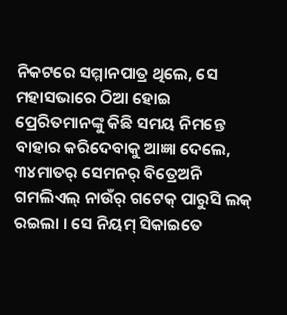ନିକଟରେ ସମ୍ମାନପାତ୍ର ଥିଲେ, ସେ ମହାସଭାରେ ଠିଆ ହୋଇ ପ୍ରେରିତମାନଙ୍କୁ କିଛି ସମୟ ନିମନ୍ତେ ବାହାର କରିଦେବାକୁ ଆଜ୍ଞା ଦେଲେ,
୩୪ମାତର୍ ସେମନର୍ ବିତ୍ରେଅନି ଗମଲିଏଲ୍ ନାଉଁର୍ ଗଟେକ୍ ପାରୁସି ଲକ୍ ରଇଲା । ସେ ନିୟମ୍ ସିକାଇତେ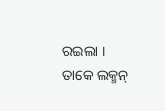ରଇଲା । ତାକେ ଲକ୍ମନ୍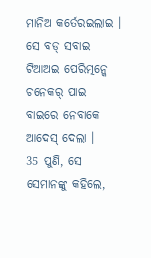ମାନିଅ କର୍ତେରଇଲାଇ । ସେ ବଡ୍ ସବାଇ ଟିଆଅଇ ପେରିତ୍ମନ୍କେ ଚନେକର୍ ପାଇ ବାଇରେ ନେବାକେ ଆଦେସ୍ ଦେଲା ।
35 ପୁଣି, ସେ ସେମାନଙ୍କୁ କହିଲେ,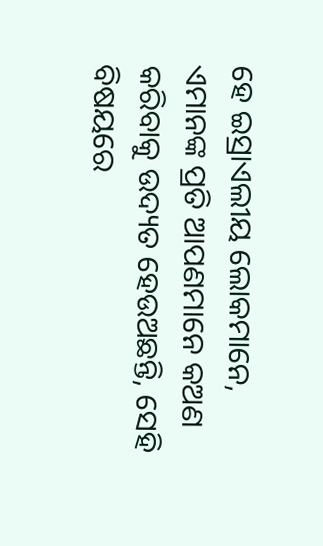ହେ ଇସ୍ରାଏଲୀୟ ଲୋକମାନେ, ଏମାନଙ୍କ ପ୍ରତି ଆପଣମାନେ କଅଣ କରିବାକୁ ଉଦ୍ୟତ ହେଉଅଛନ୍ତି, ସେହି ବିଷୟରେ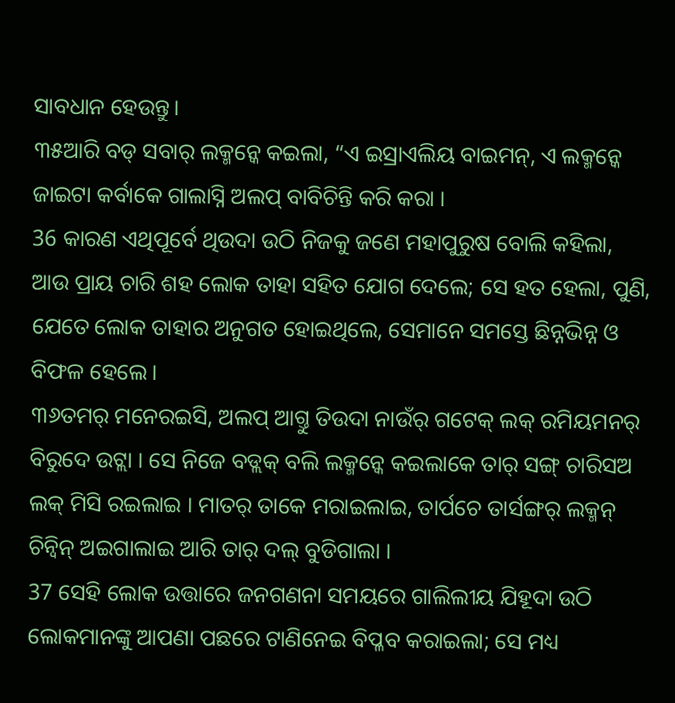ସାବଧାନ ହେଉନ୍ତୁ।
୩୫ଆରି ବଡ୍ ସବାର୍ ଲକ୍ମନ୍କେ କଇଲା, “ଏ ଇସ୍ରାଏଲିୟ ବାଇମନ୍, ଏ ଲକ୍ମନ୍କେ ଜାଇଟା କର୍ବାକେ ଗାଲାସ୍ନି ଅଲପ୍ ବାବିଚିନ୍ତି କରି କରା ।
36 କାରଣ ଏଥିପୂର୍ବେ ଥିଉଦା ଉଠି ନିଜକୁ ଜଣେ ମହାପୁରୁଷ ବୋଲି କହିଲା, ଆଉ ପ୍ରାୟ ଚାରି ଶହ ଲୋକ ତାହା ସହିତ ଯୋଗ ଦେଲେ; ସେ ହତ ହେଲା, ପୁଣି, ଯେତେ ଲୋକ ତାହାର ଅନୁଗତ ହୋଇଥିଲେ, ସେମାନେ ସମସ୍ତେ ଛିନ୍ନଭିନ୍ନ ଓ ବିଫଳ ହେଲେ।
୩୬ତମର୍ ମନେରଇସି, ଅଲପ୍ ଆଗ୍ତୁ ତିଉଦା ନାଉଁର୍ ଗଟେକ୍ ଲକ୍ ରମିୟମନର୍ ବିରୁଦେ ଉଟ୍ଲା । ସେ ନିଜେ ବଡ୍ଲକ୍ ବଲି ଲକ୍ମନ୍କେ କଇଲାକେ ତାର୍ ସଙ୍ଗ୍ ଚାରିସଅ ଲକ୍ ମିସି ରଇଲାଇ । ମାତର୍ ତାକେ ମରାଇଲାଇ, ତାର୍ପଚେ ତାର୍ସଙ୍ଗର୍ ଲକ୍ମନ୍ ଚିନ୍ବିନ୍ ଅଇଗାଲାଇ ଆରି ତାର୍ ଦଲ୍ ବୁଡିଗାଲା ।
37 ସେହି ଲୋକ ଉତ୍ତାରେ ଜନଗଣନା ସମୟରେ ଗାଲିଲୀୟ ଯିହୂଦା ଉଠି ଲୋକମାନଙ୍କୁ ଆପଣା ପଛରେ ଟାଣିନେଇ ବିପ୍ଳବ କରାଇଲା; ସେ ମଧ୍ୟ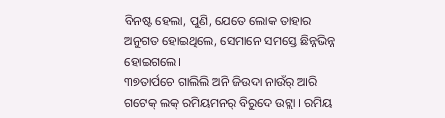ବିନଷ୍ଟ ହେଲା, ପୁଣି, ଯେତେ ଲୋକ ତାହାର ଅନୁଗତ ହୋଇଥିଲେ, ସେମାନେ ସମସ୍ତେ ଛିନ୍ନଭିନ୍ନ ହୋଇଗଲେ।
୩୭ତାର୍ପଚେ ଗାଲିଲି ଅନି ଜିଉଦା ନାଉଁର୍ ଆରି ଗଟେକ୍ ଲକ୍ ରମିୟମନର୍ ବିରୁଦେ ଉଟ୍ଲା । ରମିୟ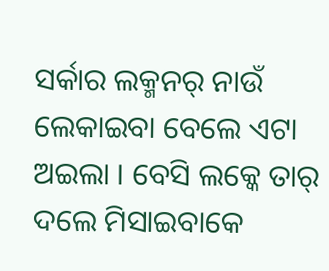ସର୍କାର ଲକ୍ମନର୍ ନାଉଁ ଲେକାଇବା ବେଲେ ଏଟା ଅଇଲା । ବେସି ଲକ୍କେ ତାର୍ ଦଲେ ମିସାଇବାକେ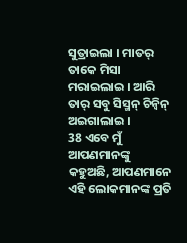ସୁତ୍ରାଇଲା । ମାତର୍ ତାକେ ମିସା ମରାଇଲାଇ । ଆରି ତାର୍ ସବୁ ସିସ୍ମନ୍ ଚିନ୍ବିନ୍ ଅଇଗାଲାଇ ।
38 ଏବେ ମୁଁ ଆପଣମାନଙ୍କୁ କହୁଅଛି, ଆପଣମାନେ ଏହି ଲୋକମାନଙ୍କ ପ୍ରତି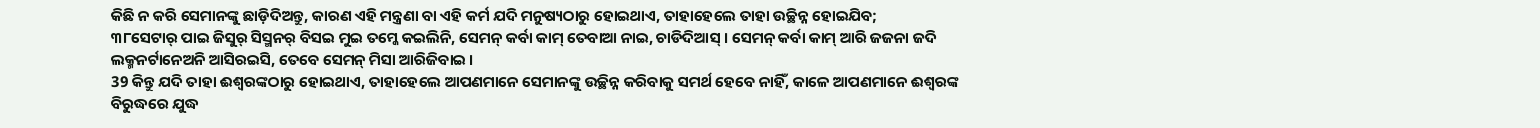କିଛି ନ କରି ସେମାନଙ୍କୁ ଛାଡ଼ିଦିଅନ୍ତୁ, କାରଣ ଏହି ମନ୍ତ୍ରଣା ବା ଏହି କର୍ମ ଯଦି ମନୁଷ୍ୟଠାରୁ ହୋଇଥାଏ, ତାହାହେଲେ ତାହା ଉଚ୍ଛିନ୍ନ ହୋଇଯିବ;
୩୮ସେଟାର୍ ପାଇ ଜିସୁର୍ ସିସ୍ମନର୍ ବିସଇ ମୁଇ ତମ୍କେ କଇଲିନି, ସେମନ୍ କର୍ବା କାମ୍ ତେବାଆ ନାଇ, ଚାଡିଦିଆସ୍ । ସେମନ୍ କର୍ବା କାମ୍ ଆରି ଜଜନା ଜଦି ଲକ୍ମନର୍ଟାନେଅନି ଆସିରଇସି, ତେବେ ସେମନ୍ ମିସା ଆରିଜିବାଇ ।
39 କିନ୍ତୁ ଯଦି ତାହା ଈଶ୍ବରଙ୍କଠାରୁ ହୋଇଥାଏ, ତାହାହେଲେ ଆପଣମାନେ ସେମାନଙ୍କୁ ଉଚ୍ଛିନ୍ନ କରିବାକୁ ସମର୍ଥ ହେବେ ନାହିଁ, କାଳେ ଆପଣମାନେ ଈଶ୍ବରଙ୍କ ବିରୁଦ୍ଧରେ ଯୁଦ୍ଧ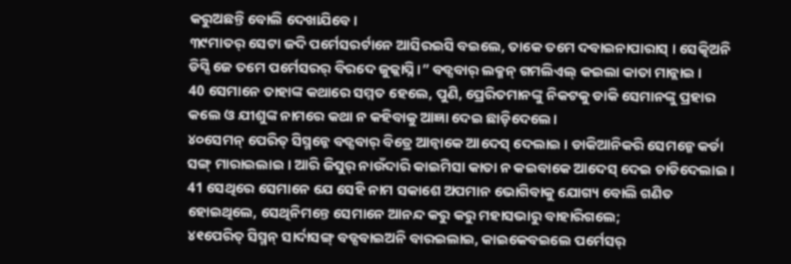କରୁଅଛନ୍ତି ବୋଲି ଦେଖାଯିବେ।
୩୯ମାତର୍ ସେଟା ଜଦି ପର୍ମେସରର୍ଟାନେ ଆସିରଇସି ବଇଲେ, ତାକେ ତମେ ଦବାଇନାପାରାସ୍ । ସେତ୍କିଅନି ଡିସ୍ସି ଜେ ତମେ ପର୍ମେସରର୍ ବିରଦେ ଜୁଜ୍ଲାସ୍ନି ।” ବଡ୍ସବାର୍ ଲକ୍ମନ୍ ଗମଲିଏଲ୍ କଇଲା କାତା ମାନ୍ଲାଇ ।
40 ସେମାନେ ତାହାଙ୍କ କଥାରେ ସମ୍ମତ ହେଲେ, ପୁଣି, ପ୍ରେରିତମାନଙ୍କୁ ନିକଟକୁ ଡାକି ସେମାନଙ୍କୁ ପ୍ରହାର କଲେ ଓ ଯୀଶୁଙ୍କ ନାମରେ କଥା ନ କହିବାକୁ ଆଜ୍ଞା ଦେଇ ଛାଡ଼ିଦେଲେ।
୪୦ସେମନ୍ ପେରିତ୍ ସିସ୍ମନ୍କେ ବଡ୍ସବାର୍ ବିତ୍ରେ ଆନ୍ବାକେ ଆଦେସ୍ ଦେଲାଇ । ଡାକିଆନିକରି ସେମନ୍କେ କର୍ଡା ସଙ୍ଗ୍ ମାରାଇଲାଇ । ଆରି ଜିସୁର୍ ନାଉଁଦାରି କାଇମିସା କାତା ନ କଇବାକେ ଆଦେସ୍ ଦେଇ ଚାଡିଦେଲାଇ ।
41 ସେଥିରେ ସେମାନେ ଯେ ସେହି ନାମ ସକାଶେ ଅପମାନ ଭୋଗିବାକୁ ଯୋଗ୍ୟ ବୋଲି ଗଣିତ ହୋଇଥିଲେ, ସେଥିନିମନ୍ତେ ସେମାନେ ଆନନ୍ଦ କରୁ କରୁ ମହାସଭାରୁ ବାହାରିଗଲେ;
୪୧ପେରିତ୍ ସିସ୍ମନ୍ ସାର୍ଦାସଙ୍ଗ୍ ବଡ୍ସବାଇଅନି ବାରଇଲାଇ, କାଇକେବଇଲେ ପର୍ମେସର୍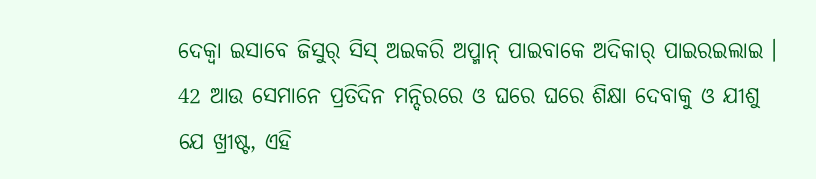ଦେକ୍ବା ଇସାବେ ଜିସୁର୍ ସିସ୍ ଅଇକରି ଅପ୍ମାନ୍ ପାଇବାକେ ଅଦିକାର୍ ପାଇରଇଲାଇ ।
42 ଆଉ ସେମାନେ ପ୍ରତିଦିନ ମନ୍ଦିରରେ ଓ ଘରେ ଘରେ ଶିକ୍ଷା ଦେବାକୁ ଓ ଯୀଶୁ ଯେ ଖ୍ରୀଷ୍ଟ, ଏହି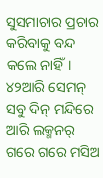ସୁସମାଚାର ପ୍ରଚାର କରିବାକୁ ବନ୍ଦ କଲେ ନାହିଁ।
୪୨ଆରି ସେମନ୍ ସବୁ ଦିନ୍ ମନ୍ଦିରେ ଆରି ଲକ୍ମନର୍ ଗରେ ଗରେ ମସିଅ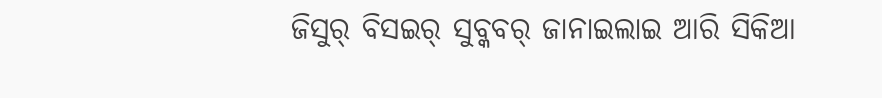ଜିସୁର୍ ବିସଇର୍ ସୁବ୍କବର୍ ଜାନାଇଲାଇ ଆରି ସିକିଆ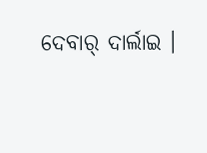ଦେବାର୍ ଦାର୍ଲାଇ ।